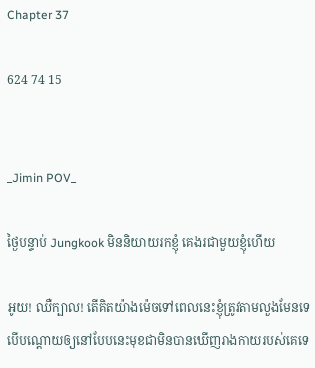Chapter 37

624 74 15


_Jimin POV_

ថ្ងៃបន្ទាប់ Jungkook មិននិយាយរកខ្ញុំ គេងរជាមួយខ្ញុំហើយ

អូយ! ឈឺក្បាល! តើគិតយ៉ាងម៉េចទៅពេលនេះខ្ញុំត្រូវតាមលួងមែនទេ បើបណ្ដោយឲ្យនៅបែបនេះមុខជាមិនបានឃើញរាងកាយរបស់គេទេ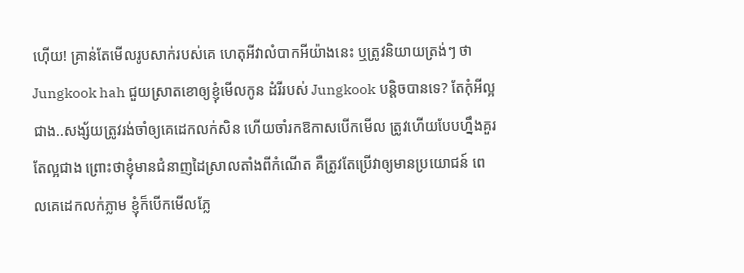ហ៊ើយ! គ្រាន់តែមើលរូបសាក់របស់គេ ហេតុអីវាលំបាកអីយ៉ាងនេះ ឬត្រូវនិយាយត្រង់ៗ ថា Jungkook hah ជួយស្រាតខោឲ្យខ្ញុំមើលកូន ដំរីរបស់ Jungkook បន្តិចបានទេ? តែកុំអីល្អជាង..សង្ស័យត្រូវរង់ចាំឲ្យគេដេកលក់សិន ហើយចាំរកឱកាសបើកមើល ត្រូវហើយបែបហ្នឹងគួរតែល្អជាង ព្រោះថាខ្ញុំមានជំនាញដៃស្រាលតាំងពីកំណើត គឺត្រូវតែប្រើវាឲ្យមានប្រយោជន៍ ពេលគេដេកលក់ភ្លាម ខ្ញុំក៏បើកមើលភ្លែ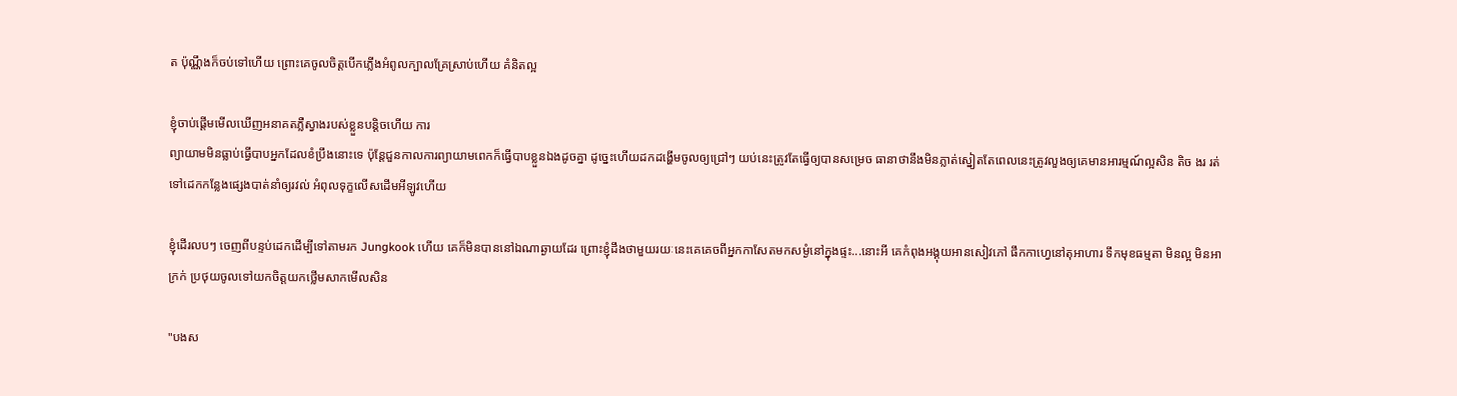ត ប៉ុណ្ណឹងក៏ចប់ទៅហើយ ព្រោះគេចូលចិត្តបើកភ្លើងអំពូលក្បាលគ្រែស្រាប់ហើយ គំនិតល្អ

ខ្ញុំចាប់ផ្តើមមើលឃើញអនាគតភ្លឺស្វាងរបស់ខ្លួនបន្តិចហើយ ការ
ព្យាយាមមិនធ្លាប់ធ្វើបាបអ្នកដែលខំប្រឹងនោះទេ ប៉ុន្ដែជួនកាលការព្យាយាមពេកក៏ធ្វើបាបខ្លួនឯងដូចគ្នា ដូច្នេះហើយដកដង្ហើមចូលឲ្យជ្រៅៗ យប់នេះត្រូវតែធ្វើឲ្យបានសម្រេច ធានាថានឹងមិនភ្លាត់ស្នៀតតែពេលនេះត្រូវលួងឲ្យគេមានអារម្មណ៍ល្អសិន តិច ងរ រត់ទៅដេកកន្លែងផ្សេងបាត់នាំឲ្យរវល់ អំពុលទុក្ខលើសដើមអីឡូវហើយ

ខ្ញុំដើរលបៗ ចេញពីបន្ទប់ដេកដើម្បីទៅតាមរក Jungkook ហើយ គេក៏មិនបាននៅឯណាឆ្ងាយដែរ ព្រោះខ្ញុំដឹងថាមួយរយៈនេះគេគេចពីអ្នកកាសែតមកសម្ងំនៅក្នុងផ្ទះ...នោះអី គេកំពុងអង្គុយអានសៀវភៅ ផឹកកាហ្វេនៅតុអាហារ ទឹកមុខធម្មតា មិនល្អ មិនអាក្រក់ ប្រថុយចូលទៅយកចិត្តយកថ្លើមសាកមើលសិន

"បងស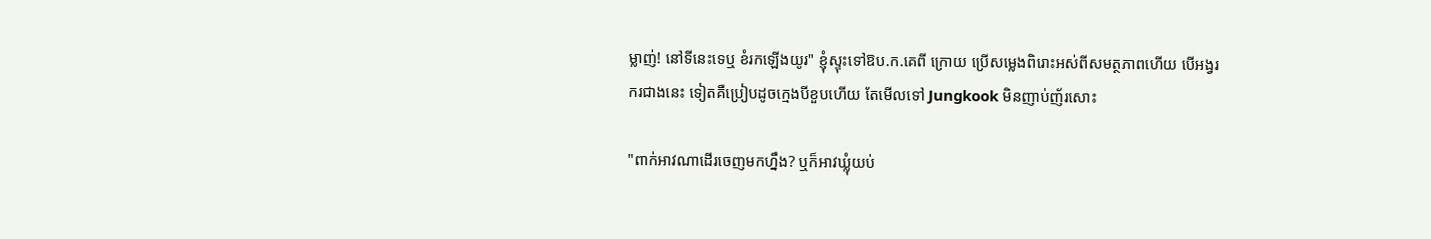ម្លាញ់! នៅទីនេះទេឬ ខំរកឡើងយូរ" ខ្ញុំស្ទុះទៅឱប.ក.គេពី ក្រោយ ប្រើសម្លេងពិរោះអស់ពីសមត្ថភាពហើយ បើអង្វរករជាងនេះ ទៀតគឺប្រៀបដូចក្មេងបីខួបហើយ តែមើលទៅ Jungkook មិនញាប់ញ័រសោះ

"ពាក់អាវណាដើរចេញមកហ្នឹង? ឬក៏អាវឃ្លុំយប់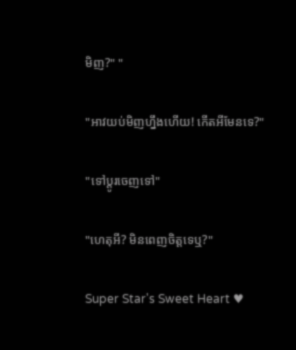មិញ?" "

"អាវយប់មិញហ្នឹងហើយ! កើតអីមែនទេ?"

"ទៅប្តូរចេញទៅ"

"ហេតុអី? មិនពេញចិត្តទេឬ?"

Super Star's Sweet Heart ♥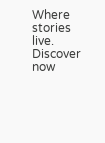Where stories live. Discover now